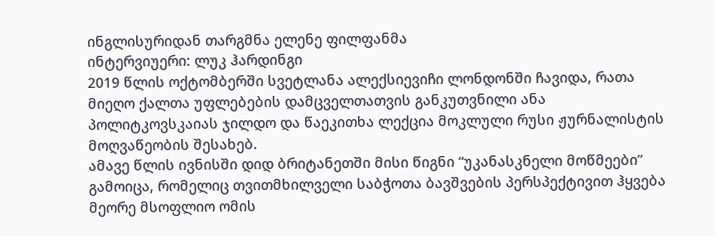ინგლისურიდან თარგმნა ელენე ფილფანმა
ინტერვიუერი: ლუკ ჰარდინგი
2019 წლის ოქტომბერში სვეტლანა ალექსიევიჩი ლონდონში ჩავიდა, რათა მიეღო ქალთა უფლებების დამცველთათვის განკუთვნილი ანა პოლიტკოვსკაიას ჯილდო და წაეკითხა ლექცია მოკლული რუსი ჟურნალისტის მოღვაწეობის შესახებ.
ამავე წლის ივნისში დიდ ბრიტანეთში მისი წიგნი “უკანასკნელი მოწმეები” გამოიცა, რომელიც თვითმხილველი საბჭოთა ბავშვების პერსპექტივით ჰყვება მეორე მსოფლიო ომის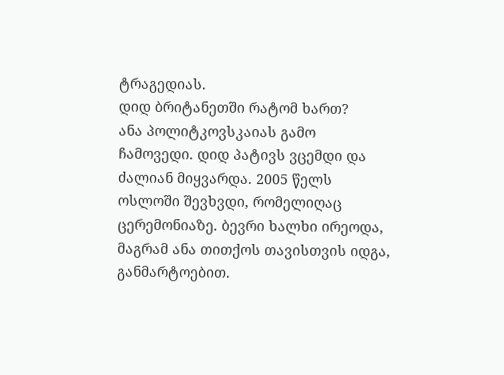ტრაგედიას.
დიდ ბრიტანეთში რატომ ხართ?
ანა პოლიტკოვსკაიას გამო ჩამოვედი. დიდ პატივს ვცემდი და ძალიან მიყვარდა. 2005 წელს ოსლოში შევხვდი, რომელიღაც ცერემონიაზე. ბევრი ხალხი ირეოდა, მაგრამ ანა თითქოს თავისთვის იდგა, განმარტოებით.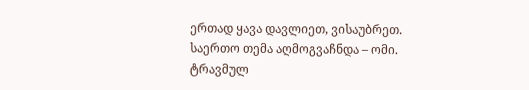ერთად ყავა დავლიეთ, ვისაუბრეთ. საერთო თემა აღმოგვაჩნდა – ომი. ტრავმულ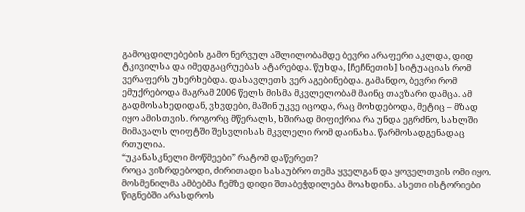გამოცდილებების გამო ნერვულ აშლილობამდე ბევრი არაფერი აკლდა, დიდ ტკივილსა და იმედგაცრუებას ატარებდა. წუხდა, [ჩეჩნეთის] სიტუაციას რომ ვერაფერს უხერხებდა. დასავლეთს ვერ აგებინებდა. გამანდო, ბევრი რომ ემუქრებოდა მაგრამ 2006 წელს მისმა მკვლელობამ მაინც თავზარი დამცა. ამ გადმოსახედიდან, ვხვდები, მაშინ უკვე იცოდა, რაც მოხდებოდა, მეტიც – მზად იყო ამისთვის. როგორც მწერალს, ხშირად მიფიქრია რა უნდა ეგრძნო, სახლში მიმავალს ლიფტში შესვლისას მკვლელი რომ დაინახა. წარმოსადგენადაც რთულია.
“უკანასკნელი მოწმეები” რატომ დაწერეთ?
როცა ვიზრდებოდი, ძირითადი სასაუბრო თემა ყველგან და ყოველთვის ომი იყო. მოსმენილმა ამბებმა ჩემზე დიდი შთაბეჭდილება მოახდინა. ასეთი ისტორიები წიგნებში არასდროს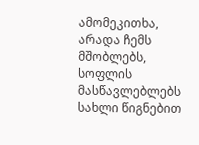ამომეკითხა, არადა ჩემს მშობლებს, სოფლის მასწავლებლებს სახლი წიგნებით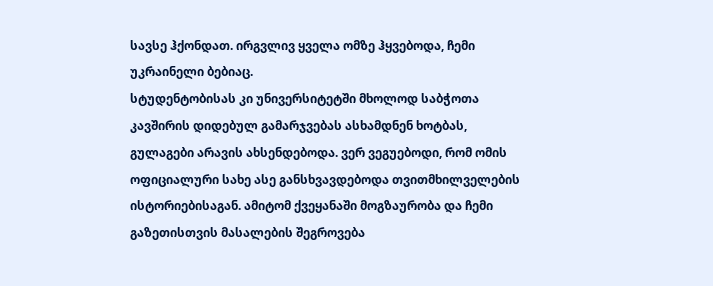სავსე ჰქონდათ. ირგვლივ ყველა ომზე ჰყვებოდა, ჩემი უკრაინელი ბებიაც.
სტუდენტობისას კი უნივერსიტეტში მხოლოდ საბჭოთა კავშირის დიდებულ გამარჯვებას ასხამდნენ ხოტბას, გულაგები არავის ახსენდებოდა. ვერ ვეგუებოდი, რომ ომის ოფიციალური სახე ასე განსხვავდებოდა თვითმხილველების ისტორიებისაგან. ამიტომ ქვეყანაში მოგზაურობა და ჩემი გაზეთისთვის მასალების შეგროვება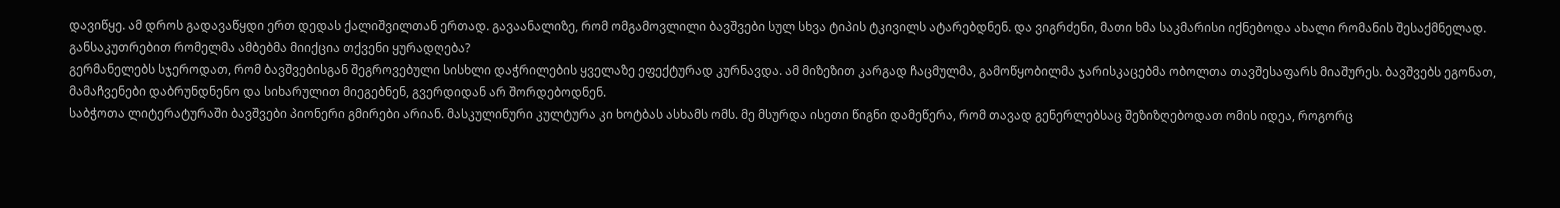დავიწყე. ამ დროს გადავაწყდი ერთ დედას ქალიშვილთან ერთად. გავაანალიზე, რომ ომგამოვლილი ბავშვები სულ სხვა ტიპის ტკივილს ატარებდნენ. და ვიგრძენი, მათი ხმა საკმარისი იქნებოდა ახალი რომანის შესაქმნელად.
განსაკუთრებით რომელმა ამბებმა მიიქცია თქვენი ყურადღება?
გერმანელებს სჯეროდათ, რომ ბავშვებისგან შეგროვებული სისხლი დაჭრილების ყველაზე ეფექტურად კურნავდა. ამ მიზეზით კარგად ჩაცმულმა, გამოწყობილმა ჯარისკაცებმა ობოლთა თავშესაფარს მიაშურეს. ბავშვებს ეგონათ, მამაჩვენები დაბრუნდნენო და სიხარულით მიეგებნენ, გვერდიდან არ შორდებოდნენ.
საბჭოთა ლიტერატურაში ბავშვები პიონერი გმირები არიან. მასკულინური კულტურა კი ხოტბას ასხამს ომს. მე მსურდა ისეთი წიგნი დამეწერა, რომ თავად გენერლებსაც შეზიზღებოდათ ომის იდეა, როგორც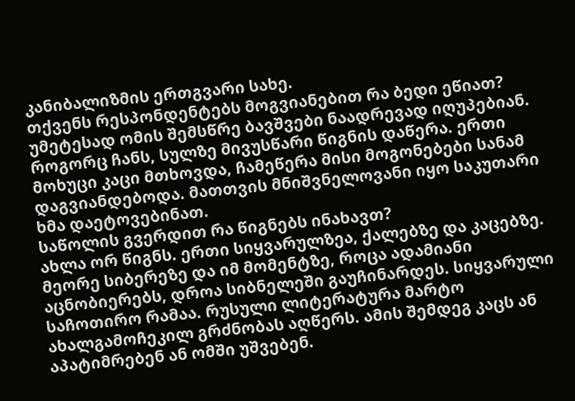კანიბალიზმის ერთგვარი სახე.
თქვენს რესპონდენტებს მოგვიანებით რა ბედი ეწიათ?
უმეტესად ომის შემსწრე ბავშვები ნაადრევად იღუპებიან. როგორც ჩანს, სულზე მივუსწარი წიგნის დაწერა. ერთი მოხუცი კაცი მთხოვდა, ჩამეწერა მისი მოგონებები სანამ დაგვიანდებოდა. მათთვის მნიშვნელოვანი იყო საკუთარი ხმა დაეტოვებინათ.
საწოლის გვერდით რა წიგნებს ინახავთ?
ახლა ორ წიგნს. ერთი სიყვარულზეა, ქალებზე და კაცებზე. მეორე სიბერეზე და იმ მომენტზე, როცა ადამიანი აცნობიერებს, დროა სიბნელეში გაუჩინარდეს. სიყვარული საჩოთირო რამაა. რუსული ლიტერატურა მარტო ახალგამოჩეკილ გრძნობას აღწერს. ამის შემდეგ კაცს ან აპატიმრებენ ან ომში უშვებენ.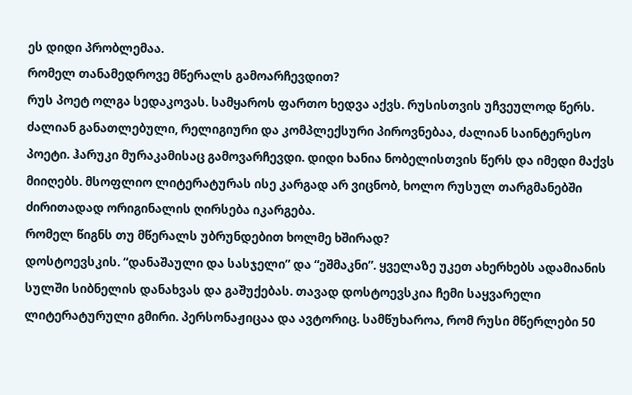ეს დიდი პრობლემაა.
რომელ თანამედროვე მწერალს გამოარჩევდით?
რუს პოეტ ოლგა სედაკოვას. სამყაროს ფართო ხედვა აქვს. რუსისთვის უჩვეულოდ წერს. ძალიან განათლებული, რელიგიური და კომპლექსური პიროვნებაა, ძალიან საინტერესო პოეტი. ჰარუკი მურაკამისაც გამოვარჩევდი. დიდი ხანია ნობელისთვის წერს და იმედი მაქვს მიიღებს. მსოფლიო ლიტერატურას ისე კარგად არ ვიცნობ, ხოლო რუსულ თარგმანებში ძირითადად ორიგინალის ღირსება იკარგება.
რომელ წიგნს თუ მწერალს უბრუნდებით ხოლმე ხშირად?
დოსტოევსკის. “დანაშაული და სასჯელი” და “ეშმაკნი”. ყველაზე უკეთ ახერხებს ადამიანის სულში სიბნელის დანახვას და გაშუქებას. თავად დოსტოევსკია ჩემი საყვარელი ლიტერატურული გმირი. პერსონაჟიცაა და ავტორიც. სამწუხაროა, რომ რუსი მწერლები 50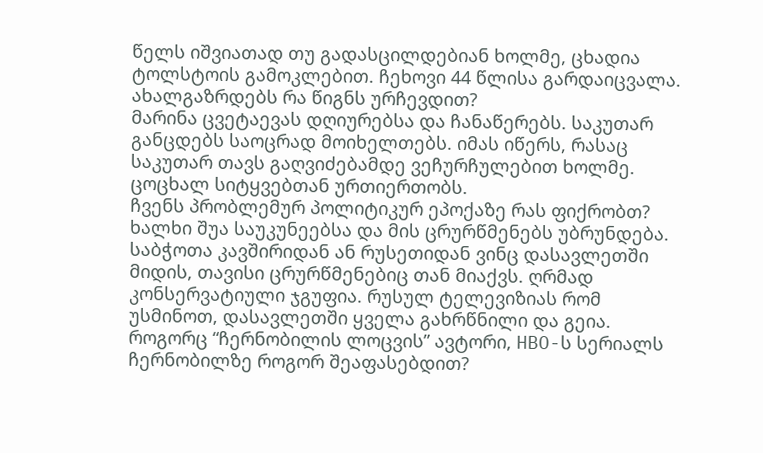წელს იშვიათად თუ გადასცილდებიან ხოლმე, ცხადია ტოლსტოის გამოკლებით. ჩეხოვი 44 წლისა გარდაიცვალა.
ახალგაზრდებს რა წიგნს ურჩევდით?
მარინა ცვეტაევას დღიურებსა და ჩანაწერებს. საკუთარ განცდებს საოცრად მოიხელთებს. იმას იწერს, რასაც საკუთარ თავს გაღვიძებამდე ვეჩურჩულებით ხოლმე. ცოცხალ სიტყვებთან ურთიერთობს.
ჩვენს პრობლემურ პოლიტიკურ ეპოქაზე რას ფიქრობთ?
ხალხი შუა საუკუნეებსა და მის ცრურწმენებს უბრუნდება. საბჭოთა კავშირიდან ან რუსეთიდან ვინც დასავლეთში მიდის, თავისი ცრურწმენებიც თან მიაქვს. ღრმად კონსერვატიული ჯგუფია. რუსულ ტელევიზიას რომ უსმინოთ, დასავლეთში ყველა გახრწნილი და გეია.
როგორც “ჩერნობილის ლოცვის” ავტორი, HBO-ს სერიალს ჩერნობილზე როგორ შეაფასებდით?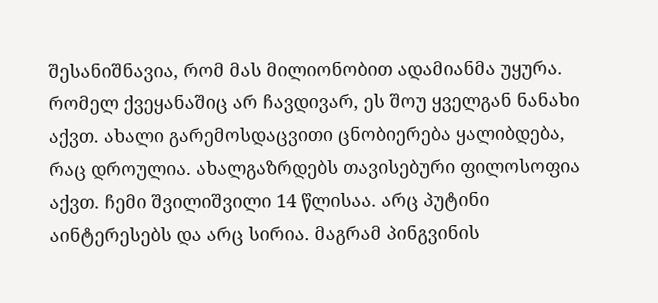შესანიშნავია, რომ მას მილიონობით ადამიანმა უყურა. რომელ ქვეყანაშიც არ ჩავდივარ, ეს შოუ ყველგან ნანახი აქვთ. ახალი გარემოსდაცვითი ცნობიერება ყალიბდება, რაც დროულია. ახალგაზრდებს თავისებური ფილოსოფია აქვთ. ჩემი შვილიშვილი 14 წლისაა. არც პუტინი აინტერესებს და არც სირია. მაგრამ პინგვინის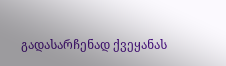გადასარჩენად ქვეყანას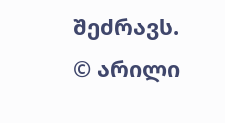შეძრავს.
© არილი